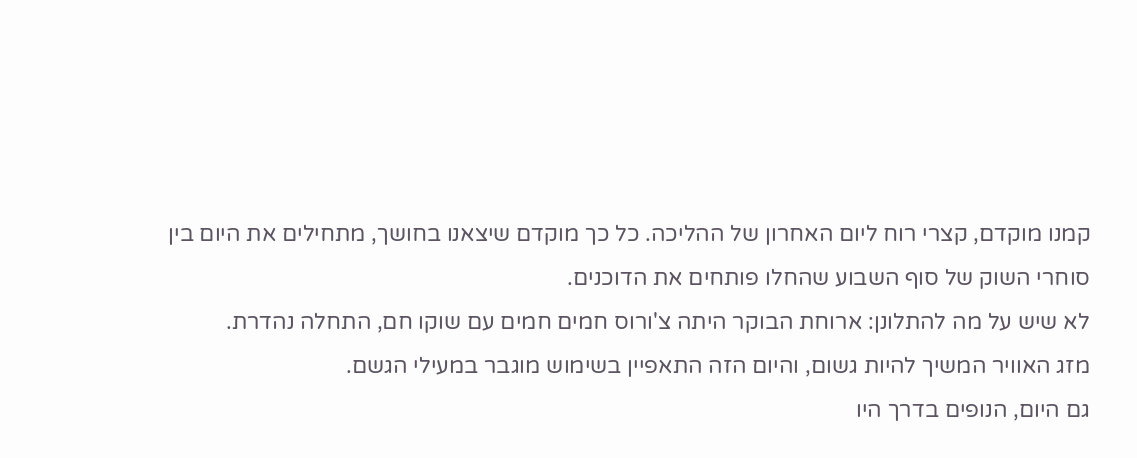קמנו מוקדם, קצרי רוח ליום האחרון של ההליכה. כל כך מוקדם שיצאנו בחושך, מתחילים את היום בין סוחרי השוק של סוף השבוע שהחלו פותחים את הדוכנים.
לא שיש על מה להתלונן: ארוחת הבוקר היתה צ'ורוס חמים חמים עם שוקו חם, התחלה נהדרת.
מזג האוויר המשיך להיות גשום, והיום הזה התאפיין בשימוש מוגבר במעילי הגשם.
גם היום, הנופים בדרך היו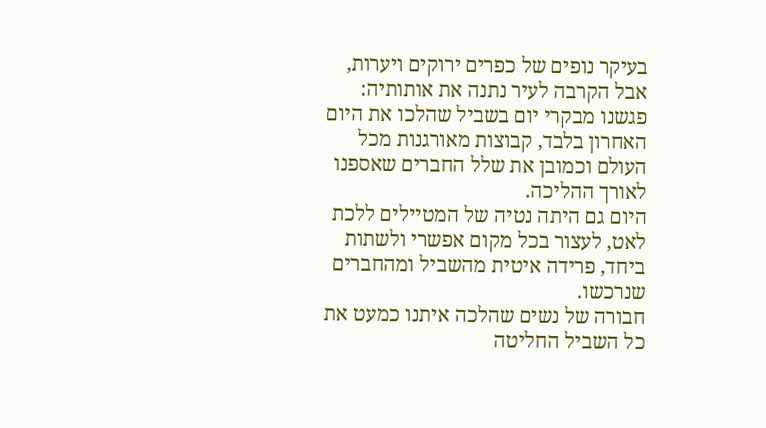בעיקר נופים של כפרים ירוקים ויערות, אבל הקרבה לעיר נתנה את אותותיה: פגשנו מבקרי יום בשביל שהלכו את היום האחרון בלבד, קבוצות מאורגנות מכל העולם וכמובן את שלל החברים שאספנו לאורך ההליכה.
היום גם היתה נטיה של המטיילים ללכת לאט, לעצור בכל מקום אפשרי ולשתות ביחד, פרידה איטית מהשביל ומהחברים שנרכשו.
חבורה של נשים שהלכה איתנו כמעט את כל השביל החליטה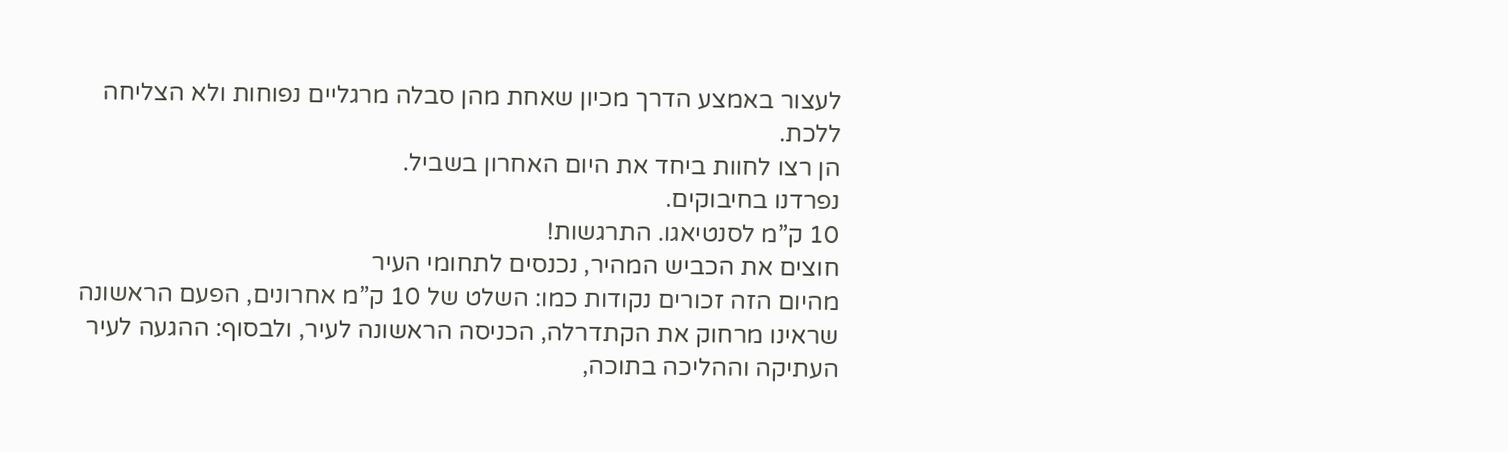לעצור באמצע הדרך מכיון שאחת מהן סבלה מרגליים נפוחות ולא הצליחה ללכת.
הן רצו לחוות ביחד את היום האחרון בשביל.
נפרדנו בחיבוקים.
10 ק”מ לסנטיאגו. התרגשות!
חוצים את הכביש המהיר, נכנסים לתחומי העיר
מהיום הזה זכורים נקודות כמו: השלט של 10 ק”מ אחרונים, הפעם הראשונה שראינו מרחוק את הקתדרלה, הכניסה הראשונה לעיר, ולבסוף: ההגעה לעיר העתיקה וההליכה בתוכה,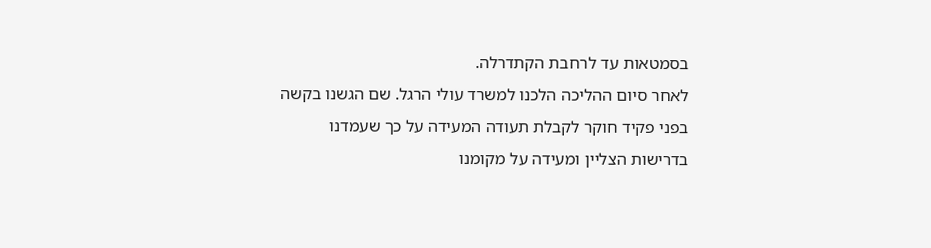בסמטאות עד לרחבת הקתדרלה.
לאחר סיום ההליכה הלכנו למשרד עולי הרגל. שם הגשנו בקשה בפני פקיד חוקר לקבלת תעודה המעידה על כך שעמדנו בדרישות הצליין ומעידה על מקומנו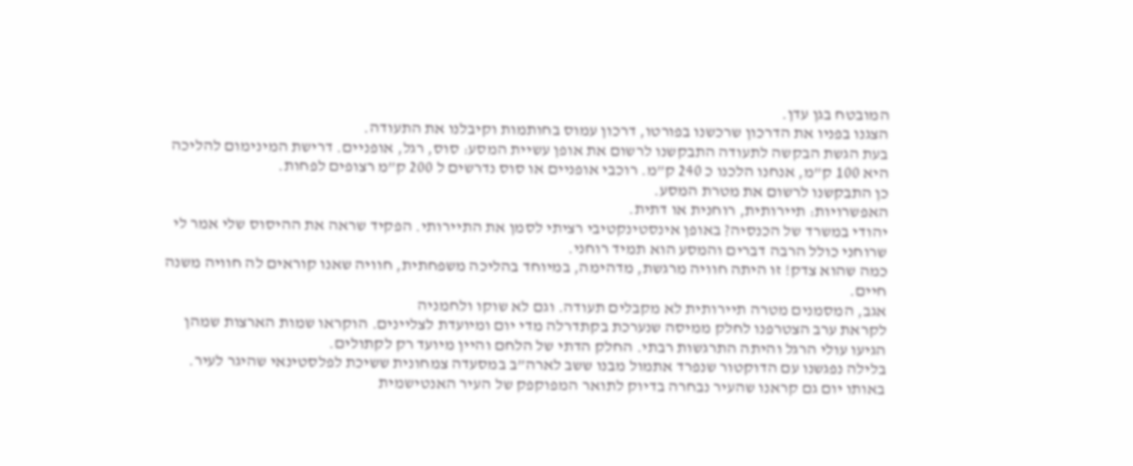המובטח בגן עדן.
הצגנו בפניו את הדרכון שרכשנו בפורטו, דרכון עמוס בחותמות וקיבלנו את התעודה.
בעת הגשת הבקשה לתעודה התבקשנו לרשום את אופן עשיית המסע: סוס, רגל, אופניים. דרישת המינימום להליכה היא 100 ק”מ, אנחנו הלכנו כ 240 ק”מ. רוכבי אופניים או סוס נדרשים ל 200 ק”מ רצופים לפחות.
כן התבקשנו לרשום את מטרת המסע.
האפשרויות: תיירותית, רוחנית או דתית.
יהודי במשרד של הכנסיה? באופן אינסטינקטיבי רציתי לסמן את התיירותי. הפקיד שראה את ההיסוס שלי אמר לי שרוחני כולל הרבה דברים והמסע הוא תמיד רוחני.
כמה שהוא צדק! זו היתה חוויה מרגשת, מדהימה, במיוחד בהליכה משפחתית, חוויה שאנו קוראים לה חוויה משנה חיים.
אגב, המסמנים מטרה תיירותית לא מקבלים תעודה. וגם לא שוקו ולחמניה
לקראת ערב הצטרפנו לחלק ממיסה שנערכת בקתדרלה מדי יום ומיועדת לצליינים. הוקראו שמות הארצות שמהן הגיעו עולי הרגל והיתה התרגשות רבתי. החלק הדתי של הלחם והיין מיועד רק לקתולים.
בלילה נפגשנו עם הדוקטור שנפרד אתמול מבנו ששב לארה”ב במסעדה צמחונית ששיכת לפלסטינאי שהיגר לעיר.
באותו יום גם קראנו שהעיר נבחרה בדיוק לתואר המפוקפק של העיר האנטישמית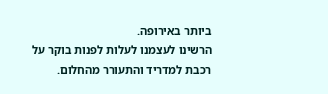ביותר באירופה.
הרשינו לעצמנו לעלות לפנות בוקר על רכבת למדריד והתעורר מהחלום.